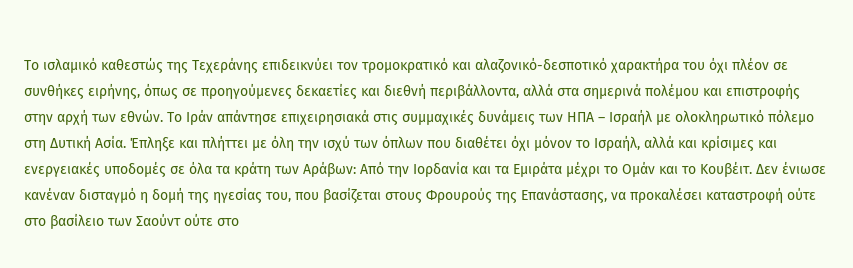Το ισλαμικό καθεστώς της Τεχεράνης επιδεικνύει τον τρομοκρατικό και αλαζονικό-δεσποτικό χαρακτήρα του όχι πλέον σε συνθήκες ειρήνης, όπως σε προηγούμενες δεκαετίες και διεθνή περιβάλλοντα, αλλά στα σημερινά πολέμου και επιστροφής στην αρχή των εθνών. Το Ιράν απάντησε επιχειρησιακά στις συμμαχικές δυνάμεις των ΗΠΑ – Ισραήλ με ολοκληρωτικό πόλεμο στη Δυτική Ασία. Έπληξε και πλήττει με όλη την ισχύ των όπλων που διαθέτει όχι μόνον το Ισραήλ, αλλά και κρίσιμες και ενεργειακές υποδομές σε όλα τα κράτη των Αράβων: Από την Ιορδανία και τα Εμιράτα μέχρι το Ομάν και το Κουβέιτ. Δεν ένιωσε κανέναν δισταγμό η δομή της ηγεσίας του, που βασίζεται στους Φρουρούς της Επανάστασης, να προκαλέσει καταστροφή ούτε στο βασίλειο των Σαούντ ούτε στο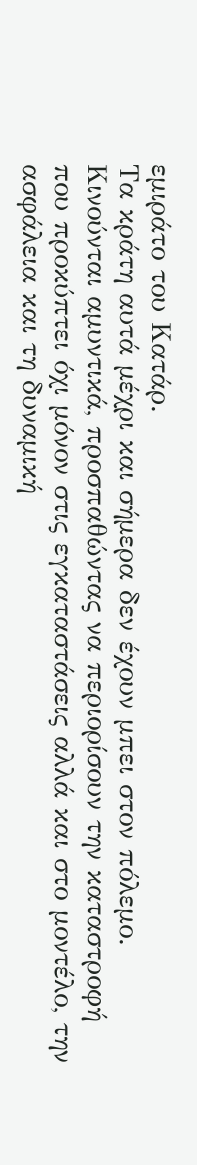εμιράτο του Κατάρ.
Τα κράτη αυτά μέχρι και σήμερα δεν έχουν μπει στον πόλεμο. Κινούνται αμυντικά, προσπαθώντας να περιορίσουν την καταστροφή που προκύπτει όχι μόνον στις εγκαταστάσεις αλλά και στο μοντέλο, την ασφάλεια και τη δυναμική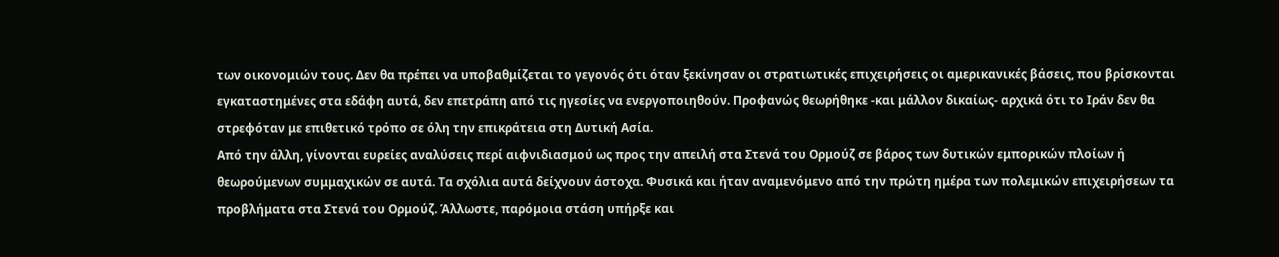των οικονομιών τους. Δεν θα πρέπει να υποβαθμίζεται το γεγονός ότι όταν ξεκίνησαν οι στρατιωτικές επιχειρήσεις οι αμερικανικές βάσεις, που βρίσκονται εγκαταστημένες στα εδάφη αυτά, δεν επετράπη από τις ηγεσίες να ενεργοποιηθούν. Προφανώς θεωρήθηκε -και μάλλον δικαίως- αρχικά ότι το Ιράν δεν θα στρεφόταν με επιθετικό τρόπο σε όλη την επικράτεια στη Δυτική Ασία.
Από την άλλη, γίνονται ευρείες αναλύσεις περί αιφνιδιασμού ως προς την απειλή στα Στενά του Ορμούζ σε βάρος των δυτικών εμπορικών πλοίων ή θεωρούμενων συμμαχικών σε αυτά. Τα σχόλια αυτά δείχνουν άστοχα. Φυσικά και ήταν αναμενόμενο από την πρώτη ημέρα των πολεμικών επιχειρήσεων τα προβλήματα στα Στενά του Ορμούζ. Άλλωστε, παρόμοια στάση υπήρξε και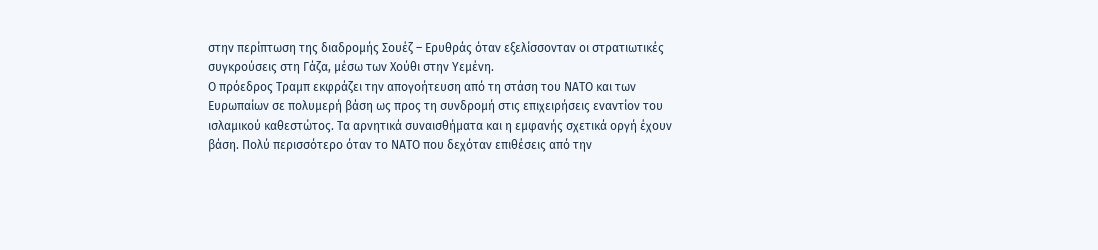στην περίπτωση της διαδρομής Σουέζ – Ερυθράς όταν εξελίσσονταν οι στρατιωτικές συγκρούσεις στη Γάζα, μέσω των Χούθι στην Υεμένη.
Ο πρόεδρος Τραμπ εκφράζει την απογοήτευση από τη στάση του ΝΑΤΟ και των Ευρωπαίων σε πολυμερή βάση ως προς τη συνδρομή στις επιχειρήσεις εναντίον του ισλαμικού καθεστώτος. Τα αρνητικά συναισθήματα και η εμφανής σχετικά οργή έχουν βάση. Πολύ περισσότερο όταν το ΝΑΤΟ που δεχόταν επιθέσεις από την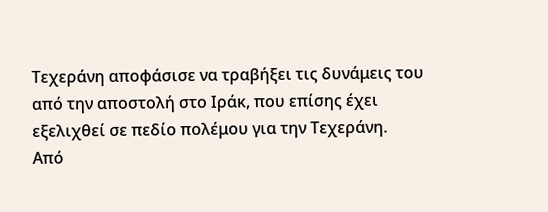Τεχεράνη αποφάσισε να τραβήξει τις δυνάμεις του από την αποστολή στο Ιράκ, που επίσης έχει εξελιχθεί σε πεδίο πολέμου για την Τεχεράνη.
Από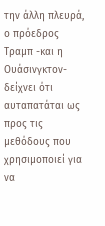την άλλη πλευρά, ο πρόεδρος Τραμπ -και η Ουάσινγκτον- δείχνει ότι αυταπατάται ως προς τις μεθόδους που χρησιμοποιεί για να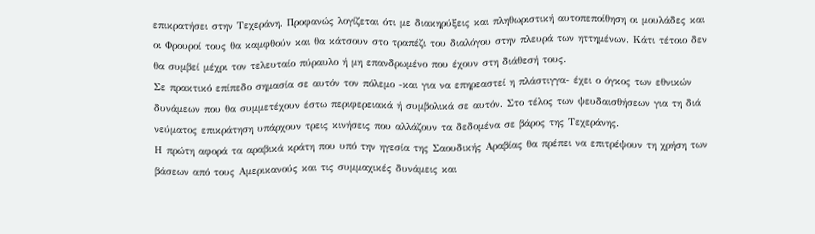επικρατήσει στην Τεχεράνη. Προφανώς λογίζεται ότι με διακηρύξεις και πληθωριστική αυτοπεποίθηση οι μουλάδες και οι Φρουροί τους θα καμφθούν και θα κάτσουν στο τραπέζι του διαλόγου στην πλευρά των ηττημένων. Κάτι τέτοιο δεν θα συμβεί μέχρι τον τελευταίο πύραυλο ή μη επανδρωμένο που έχουν στη διάθεσή τους.
Σε πρακτικό επίπεδο σημασία σε αυτόν τον πόλεμο -και για να επηρεαστεί η πλάστιγγα- έχει ο όγκος των εθνικών δυνάμεων που θα συμμετέχουν έστω περιφερειακά ή συμβολικά σε αυτόν. Στο τέλος των ψευδαισθήσεων για τη διά νεύματος επικράτηση υπάρχουν τρεις κινήσεις που αλλάζουν τα δεδομένα σε βάρος της Τεχεράνης.
Η πρώτη αφορά τα αραβικά κράτη που υπό την ηγεσία της Σαουδικής Αραβίας θα πρέπει να επιτρέψουν τη χρήση των βάσεων από τους Αμερικανούς και τις συμμαχικές δυνάμεις και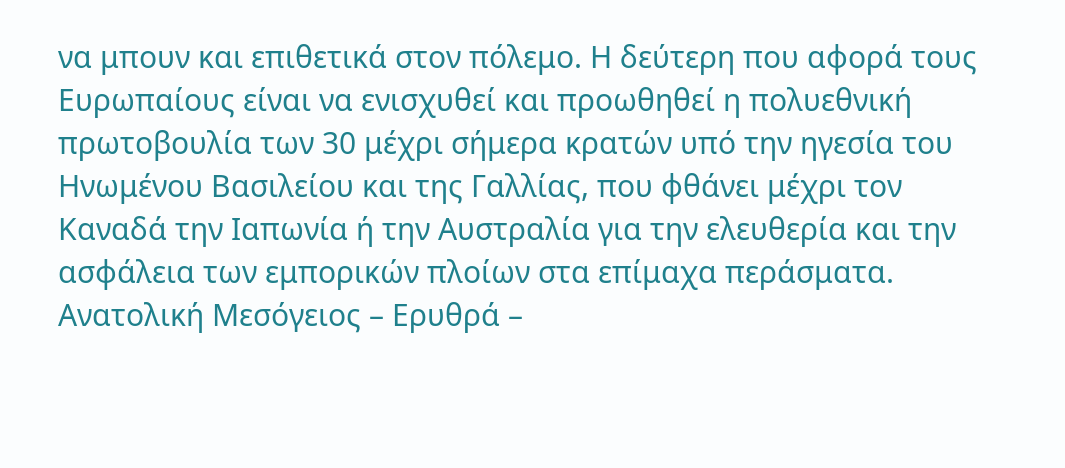να μπουν και επιθετικά στον πόλεμο. Η δεύτερη που αφορά τους Ευρωπαίους είναι να ενισχυθεί και προωθηθεί η πολυεθνική πρωτοβουλία των 30 μέχρι σήμερα κρατών υπό την ηγεσία του Ηνωμένου Βασιλείου και της Γαλλίας, που φθάνει μέχρι τον Καναδά την Ιαπωνία ή την Αυστραλία για την ελευθερία και την ασφάλεια των εμπορικών πλοίων στα επίμαχα περάσματα. Ανατολική Μεσόγειος – Ερυθρά –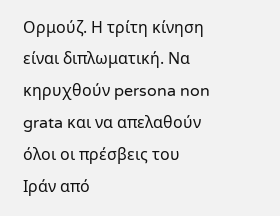Ορμούζ. Η τρίτη κίνηση είναι διπλωματική. Να κηρυχθούν persona non grata και να απελαθούν όλοι οι πρέσβεις του Ιράν από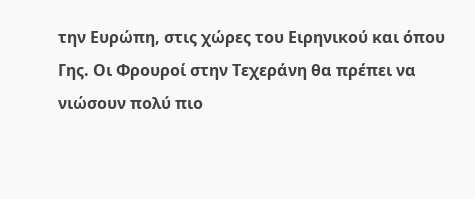την Ευρώπη, στις χώρες του Ειρηνικού και όπου Γης. Οι Φρουροί στην Τεχεράνη θα πρέπει να νιώσουν πολύ πιο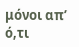μόνοι απ’ ό,τι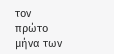τον πρώτο μήνα των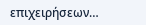επιχειρήσεων…